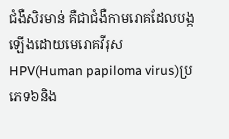ជំងឺសិរមាន់ គឺជាជំងឺកាមរោគដែលបង្កឡើងដោយមេរោគវីរុស HPV(Human papiloma virus)ប្រភេទ៦និង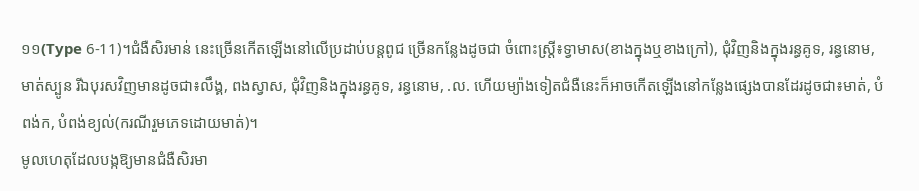១១(Type 6-11)។ជំងឺសិរមាន់ នេះច្រើនកើតឡើងនៅលើប្រដាប់បន្តពូជ ច្រើនកន្លែងដូចជា ចំពោះស្រ្តី៖ទ្វាមាស(ខាងក្នុងឬខាងក្រៅ), ជុំវិញនិងក្នុងរន្ធគូទ, រន្ធនោម, មាត់ស្បូន រីឯបុរសវិញមានដូចជា៖លឹង្គ, ពងស្វាស, ជុំវិញនិងក្នុងរន្ធគូទ, រន្ធនោម, .ល. ហើយម្យ៉ាងទៀតជំងឺនេះក៏អាចកើតឡើងនៅកន្លែងផ្សេងបានដែរដូចជា៖មាត់, បំពង់ក, បំពង់ខ្យល់(ករណីរួមភេទដោយមាត់)។
មូលហេតុដែលបង្កឱ្យមានជំងឺសិរមា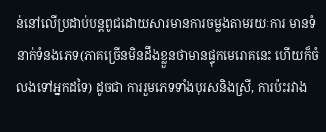ន់នៅលើប្រដាប់បន្តពូជដោយសារមានការចម្លងតាមរយៈការ មានទំនាក់ទំនងភេទ(ភាគច្រើនមិនដឹងខ្លួនថាមានផ្ទុកមេរោគនេះ ហើយក៏ចំលងទៅអ្នកដទៃ) ដូចជា ការរួមភេទទាំងបុរសនិងស្រី, ការប៉ះរវាង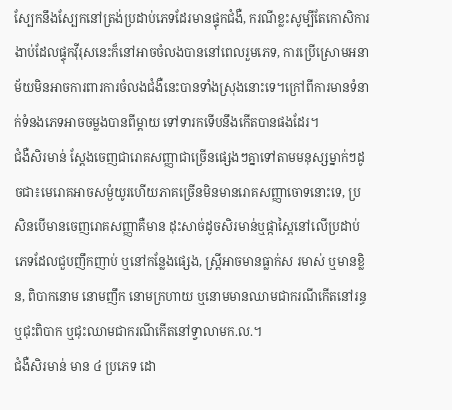ស្បែកនឹងស្បែកនៅត្រង់ប្រដាប់ភេទដែរមានផ្ទុកជំងឺ, ករណីខ្លះសូម្បីតែកោសិការងាប់ដែលផ្ទុកវ៉ីរុសនេះក៏នៅអាចចំលងបាននៅពេលរួមភេទ, ការប្រើស្រោមអនាម័យមិនអាចការពារការចំលងជំងឺនេះបានទាំងស្រុងនោះទេ។ក្រៅពីការមានទំនាក់ទំនងភេទអាចចម្លងបានពីម្តាយ ទៅទារកទើបនឹងកើតបានផងដែរ។
ជំងឺសិរមាន់ ស្ដែងចេញជារោគសញ្ញាជាច្រើនផ្សេងៗគ្នាទៅតាមមនុស្សម្នាក់ៗដូចជា៖មេរោគអាចសម្ងំយូរហើយភាគច្រើនមិនមានរោគសញ្ញាចោទនោះទេ, ប្រសិនបើមានចេញរោគសញ្ញាគឺមាន ដុះសាច់ដូចសិរមាន់ឬផ្កាស្ពៃនៅលើប្រដាប់ភេទដែលជួបញឹកញាប់ ឬនៅកន្លែងផ្សេង, ស្រ្តីអាចមានធ្លាក់ស រមាស់ ឬមានខ្លិន, ពិបាកនោម នោមញឹក នោមក្រហាយ ឬនោមមានឈាមជាករណីកើតនៅរន្ធ ឬជុះពិបាក ឬជុះឈាមជាករណីកើតនៅទ្វាលាមក.ល.។
ជំងឺសិរមាន់ មាន ៤ ប្រភេទ ដោ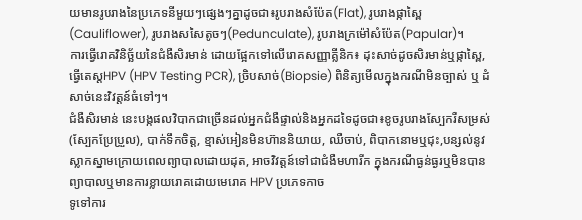យមានរូបរាងនៃប្រភេទនីមួយៗផ្សេងៗគ្នាដូចជា៖រូបរាងសំប៉ែត(Flat), រូបរាងផ្កាស្ពៃ(Cauliflower), រូបរាងសសៃតូចៗ(Pedunculate), រូបរាងក្រម៉ៅសំប៉ែត(Papular)។
ការធ្វើរោគវិនិច្ឆ័យនៃជំងឺសិរមាន់ ដោយផ្អែកទៅលើរោគសញ្ញាគ្លីនិក៖ ដុះសាច់ដូចសិរមាន់ឬផ្កាស្ពៃ, ធ្វើតេស្តHPV (HPV Testing PCR), ច្រិបសាច់(Biopsie) ពិនិត្យមើលក្នុងករណីមិនច្បាស់ ឬ ដំសាច់នេះវិវត្តន៍ធំទៅៗ។
ជំងឺសិរមាន់ នេះបង្កផលវិបាកជាច្រើនដល់អ្នកជំងឺផ្ទាល់និងអ្នកដទៃដូចជា៖ខូចរូបរាងស្បែករឺសម្រស់(ស្បែកប្រែប្រួល), បាក់ទឹកចិត្ត, ខ្មាស់អៀនមិនហ៊ាននិយាយ, ឈឺចាប់, ពិបាកនោមឬជុះ,បន្សល់នូវស្លាកស្នាមក្រោយពេលព្យាបាលដោយដុត, អាចវិវត្តន៍ទៅជាជំងឺមហារីក ក្នុងករណីធ្ងន់ធ្ងរឬមិនបានព្យាបាលឬមានការខ្លាយរោគដោយមេរោគ HPV ប្រភេទកាច
ទូទៅការ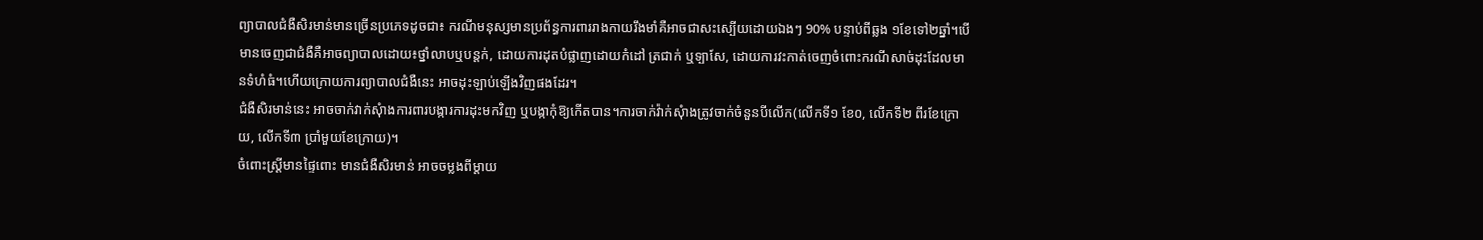ព្យាបាលជំងឺសិរមាន់មានច្រើនប្រភេទដូចជា៖ ករណីមនុស្សមានប្រព័ន្ធការពាររាងកាយរឹងមាំគឺអាចជាសះស្បើយដោយឯងៗ 90% បន្ទាប់ពីឆ្លង ១ខែទៅ២ឆ្នាំ។បើមានចេញជាជំងឺគឺអាចព្យាបាលដោយ៖ថ្នាំលាបឬបន្តក់, ដោយការដុតបំផ្លាញដោយកំដៅ ត្រជាក់ ឬទ្បាសែ, ដោយការវះកាត់ចេញចំពោះករណីសាច់ដុះដែលមានទំហំធំ។ហើយក្រោយការព្យាបាលជំងឺនេះ អាចដុះឡាប់ឡើងវិញផងដែរ។
ជំងឺសិរមាន់នេះ អាចចាក់វាក់សុំាងការពារបង្ការការដុះមកវិញ ឬបង្កាកុំឱ្យកើតបាន។ការចាក់វ៉ាក់សុំាងត្រូវចាក់ចំនួនបីលើក(លើកទី១ ខែ០, លើកទី២ ពីរខែក្រោយ, លើកទី៣ ប្រាំមួយខែក្រោយ)។
ចំពោះស្រ្ដីមានផ្ទៃពោះ មានជំងឺសិរមាន់ អាចចម្លងពីម្តាយ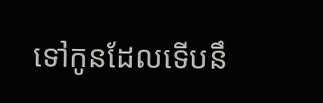ទៅកូនដែលទើបនឹ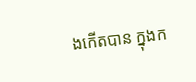ងកើតបាន ក្នុងក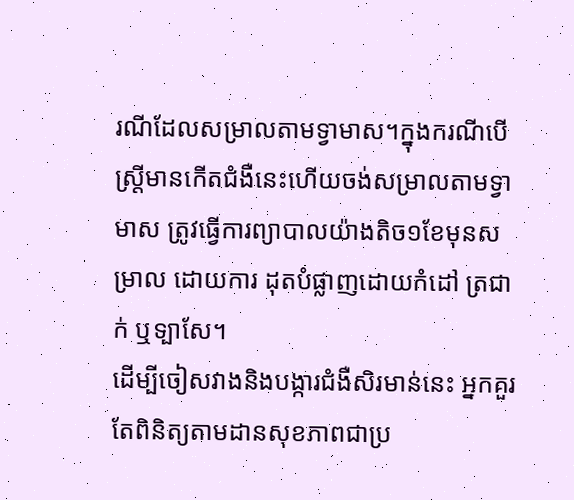រណីដែលសម្រាលតាមទ្វាមាស។ក្នុងករណីបើស្រ្តីមានកើតជំងឺនេះហើយចង់សម្រាលតាមទ្វាមាស ត្រូវធ្វើការព្យាបាលយ៉ាងតិច១ខែមុនសម្រាល ដោយការ ដុតបំផ្លាញដោយកំដៅ ត្រជាក់ ឬទ្បាសែ។
ដើម្បីចៀសវាងនិងបង្ការជំងឺសិរមាន់នេះ អ្នកគួរតែពិនិត្យតាមដានសុខភាពជាប្រ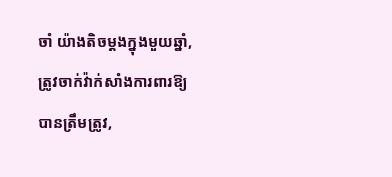ចាំ យ៉ាងតិចម្ដងក្នុងមួយឆ្នាំ, ត្រូវចាក់វ៉ាក់សាំងការពារឱ្យបានត្រឹមត្រូវ,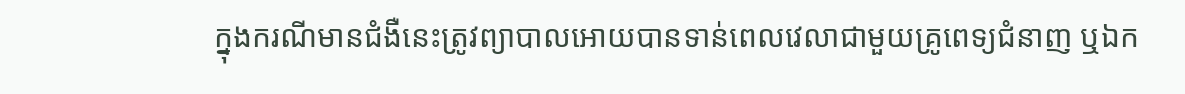ក្នុងករណីមានជំងឺនេះត្រូវព្យាបាលអោយបានទាន់ពេលវេលាជាមួយគ្រូពេទ្យជំនាញ ឬឯក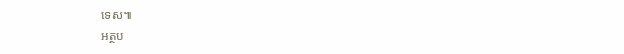ទេស៕
អត្ថប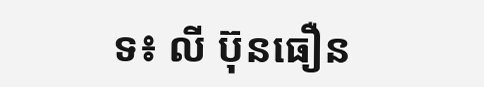ទ៖ លី ប៊ុនធឿន